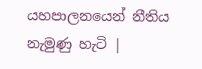යහපාලනයෙන් නීතිය නැමුණු හැටි |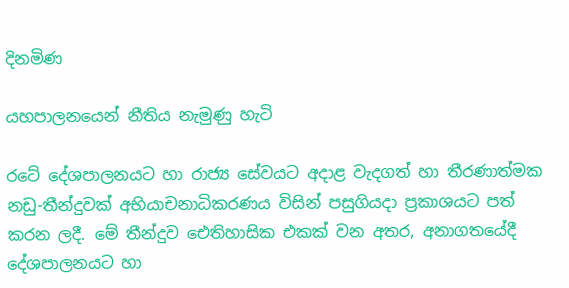දිනමිණ

යහපාලනයෙන් නීතිය නැමුණු හැටි

රටේ දේශපාලනයට හා රාජ්‍ය සේවයට අදාළ වැදගත් හා තීරණාත්මක නඩු-තීන්දුවක් අභියාචනාධිකරණය විසින් පසුගියදා ප්‍රකාශයට පත් කරන ලදී. මේ තීන්දුව ඓතිහාසික එකක් වන අතර, අනාගතයේදී දේශපාලනයට හා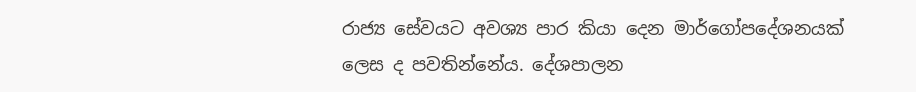රාජ්‍ය සේවයට අවශ්‍ය පාර කියා දෙන මාර්ගෝපදේශනයක් ලෙස ද පවතින්නේය. දේශපාලන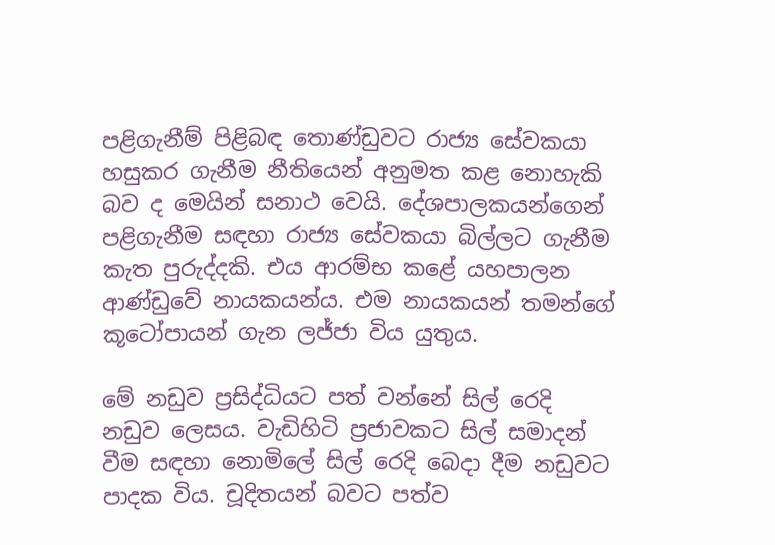පළිගැනීම් පිළිබඳ තොණ්ඩුවට රාජ්‍ය සේවකයා හසුකර ගැනීම නීතියෙන් අනුමත කළ නොහැකි බව ද මෙයින් සනාථ වෙයි. දේශපාලකයන්ගෙන් පළිගැනීම සඳහා රාජ්‍ය සේවකයා බිල්ලට ගැනීම කැත පුරුද්දකි. එය ආරම්භ කළේ යහපාලන ආණ්ඩුවේ නායකයන්ය. එම නායකයන් තමන්ගේ කූටෝපායන් ගැන ලජ්ජා විය යුතුය.

මේ නඩුව ප්‍රසිද්ධියට පත් වන්නේ සිල් රෙදි නඩුව ලෙසය. වැඩිහිටි ප්‍රජාවකට සිල් සමාදන් වීම සඳහා නොමිලේ සිල් රෙදි බෙදා දීම නඩුවට පාදක විය. චූදිතයන් බවට පත්ව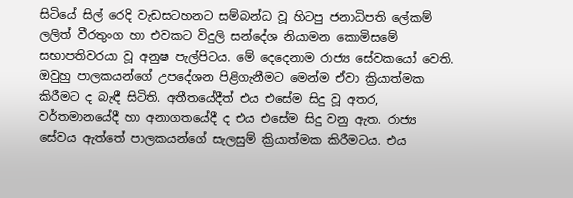සිටියේ සිල් රෙදි වැඩසටහනට සම්බන්ධ වූ හිටපු ජනාධිපති ලේකම් ලලිත් වීරතුංග හා එවකට විදුලි සන්දේශ නියාමන කොමිසමේ සභාපතිවරයා වූ අනුෂ පැල්පිටය. මේ දෙදෙනාම රාජ්‍ය සේවකයෝ වෙති. ඔවුහු පාලකයන්ගේ උපදේශන පිළිගැනීමට මෙන්ම ඒවා ක්‍රියාත්මක කිරීමට ද බැඳී සිටිති. අතීතයේදීත් එය එසේම සිදු වූ අතර, වර්තමානයේදී හා අනාගතයේදී ද එය එසේම සිදු වනු ඇත. රාජ්‍ය සේවය ඇත්තේ පාලකයන්ගේ සැලසුම් ක්‍රියාත්මක කිරීමටය. එය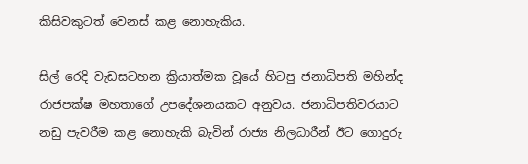කිසිවකුටත් වෙනස් කළ නොහැකිය.

සිල් රෙදි වැඩසටහන ක්‍රියාත්මක වූයේ හිටපු ජනාධිපති මහින්ද රාජපක්ෂ මහතාගේ උපදේශනයකට අනුවය. ජනාධිපතිවරයාට නඩු පැවරීම කළ නොහැකි බැවින් රාජ්‍ය නිලධාරීන් ඊට ගොදුරු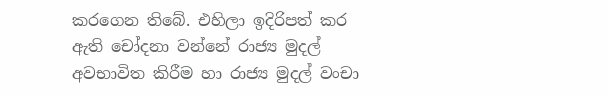කරගෙන තිබේ. එහිලා ඉදිරිපත් කර ඇති චෝදනා වන්නේ රාජ්‍ය මුදල් අවභාවිත කිරීම හා රාජ්‍ය මුදල් වංචා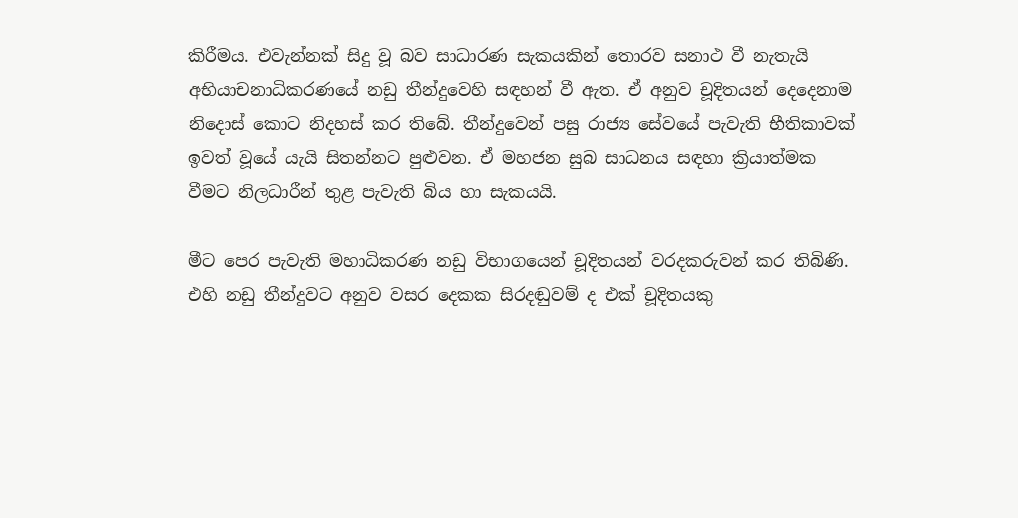කිරීමය. එවැන්නක් සිදු වූ බව සාධාරණ සැකයකින් තොරව සනාථ වී නැතැයි අභියාචනාධිකරණයේ නඩු තීන්දුවෙහි සඳහන් වී ඇත. ඒ අනුව චූදිතයන් දෙදෙනාම නිදොස් කොට නිදහස් කර තිබේ. තීන්දුවෙන් පසු රාජ්‍ය සේවයේ පැවැති භීතිකාවක් ඉවත් වූයේ යැයි සිතන්නට පුළුවන. ඒ මහජන සුබ සාධනය සඳහා ක්‍රියාත්මක වීමට නිලධාරීන් තුළ පැවැති බිය හා සැකයයි.

මීට පෙර පැවැති මහාධිකරණ නඩු විභාගයෙන් චූදිතයන් වරදකරුවන් කර තිබිණි. එහි නඩු තීන්දුවට අනුව වසර දෙකක සිරදඬුවම් ද එක් චූදිතයකු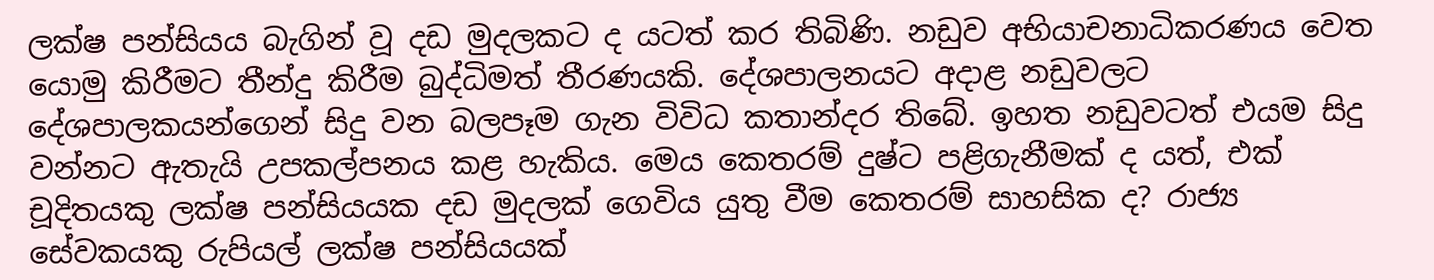ලක්ෂ පන්සියය බැගින් වූ දඩ මුදලකට ද යටත් කර තිබිණි. නඩුව අභියාචනාධිකරණය වෙත යොමු කිරීමට තීන්දු කිරීම බුද්ධිමත් තීරණයකි. දේශපාලනයට අදාළ නඩුවලට දේශපාලකයන්ගෙන් සිදු වන බලපෑම ගැන විවිධ කතාන්දර තිබේ. ඉහත නඩුවටත් එයම සිදු වන්නට ඇතැයි උපකල්පනය කළ හැකිය. මෙය කෙතරම් දුෂ්ට පළිගැනීමක් ද යත්, එක් චූදිතයකු ලක්ෂ පන්සියයක දඩ මුදලක් ගෙවිය යුතු වීම කෙතරම් සාහසික ද? රාජ්‍ය සේවකයකු රුපියල් ලක්ෂ පන්සියයක්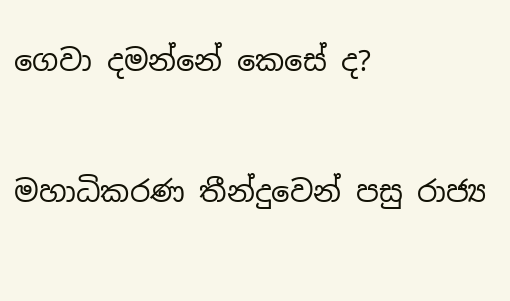ගෙවා දමන්නේ කෙසේ ද?

මහාධිකරණ තීන්දුවෙන් පසු රාජ්‍ය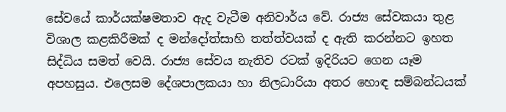සේවයේ කාර්යක්ෂමතාව ඇද වැටීම අනිවාර්ය වේ. රාජ්‍ය සේවකයා තුළ විශාල කළකිරීමක් ද මන්දෝත්සාහි තත්ත්වයක් ද ඇති කරන්නට ඉහත සිද්ධිය සමත් වෙයි. රාජ්‍ය සේවය නැතිව රටක් ඉදිරියට ගෙන යෑම අපහසුය. එලෙසම දේශපාලකයා හා නිලධාරියා අතර හොඳ සම්බන්ධයක්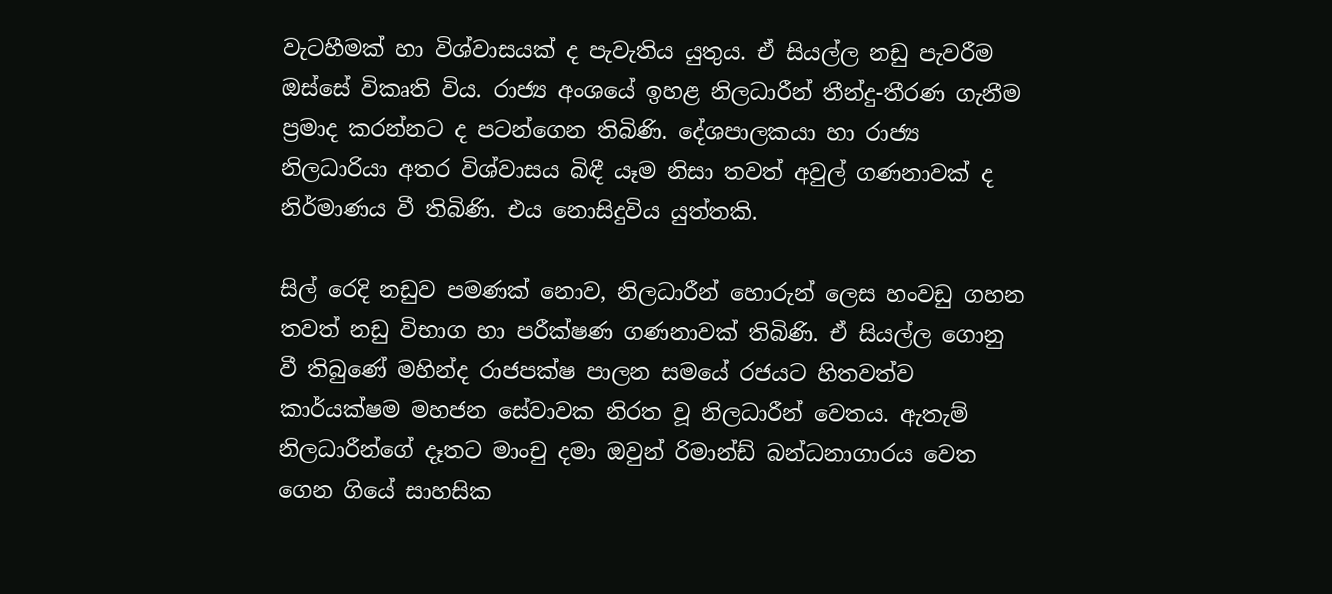වැටහීමක් හා විශ්වාසයක් ද පැවැතිය යුතුය. ඒ සියල්ල නඩු පැවරීම ඔස්සේ විකෘති විය. රාජ්‍ය අංශයේ ඉහළ නිලධාරීන් තීන්දු-තීරණ ගැනීම ප්‍රමාද කරන්නට ද පටන්ගෙන තිබිණි. දේශපාලකයා හා රාජ්‍ය නිලධාරියා අතර විශ්වාසය බිඳී යෑම නිසා තවත් අවුල් ගණනාවක් ද නිර්මාණය වී තිබිණි. එය නොසිදුවිය යුත්තකි.

සිල් රෙදි නඩුව පමණක් නොව, නිලධාරීන් හොරුන් ලෙස හංවඩු ගහන තවත් නඩු විභාග හා පරීක්ෂණ ගණනාවක් තිබිණි. ඒ සියල්ල ගොනු වී තිබුණේ මහින්ද රාජපක්ෂ පාලන සමයේ රජයට හිතවත්ව කාර්යක්ෂම මහජන සේවාවක නිරත වූ නිලධාරීන් වෙතය. ඇතැම් නිලධාරීන්ගේ දෑතට මාංචු දමා ඔවුන් රිමාන්ඩ් බන්ධනාගාරය වෙත ගෙන ගියේ සාහසික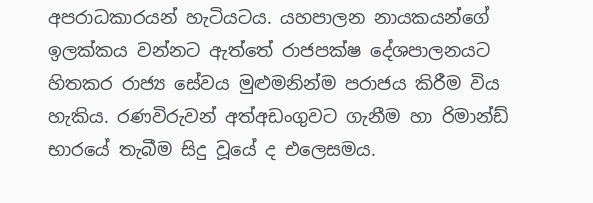අපරාධකාරයන් හැටියටය. යහපාලන නායකයන්ගේ ඉලක්කය වන්නට ඇත්තේ රාජපක්ෂ දේශපාලනයට හිතකර රාජ්‍ය සේවය මුළුමනින්ම පරාජය කිරීම විය හැකිය. රණවිරුවන් අත්අඩංගුවට ගැනීම හා රිමාන්ඩ් භාරයේ තැබීම සිදු වූයේ ද එලෙසමය.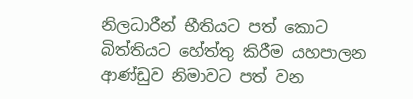නිලධාරීන් භීතියට පත් කොට බිත්තියට හේත්තු කිරීම යහපාලන ආණ්ඩුව නිමාවට පත් වන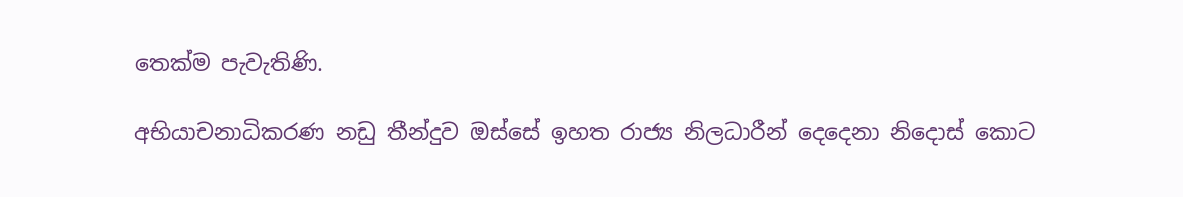තෙක්ම පැවැතිණි.

අභියාචනාධිකරණ නඩු තීන්දුව ඔස්සේ ඉහත රාජ්‍ය නිලධාරීන් දෙදෙනා නිදොස් කොට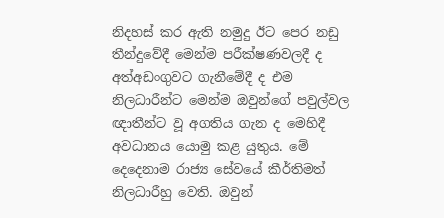නිදහස් කර ඇති නමුදු ඊට පෙර නඩු තීන්දුවේදී මෙන්ම පරීක්ෂණවලදී ද අත්අඩංගුවට ගැනීමේදී ද එම නිලධාරීන්ට මෙන්ම ඔවුන්ගේ පවුල්වල ඥාතීන්ට වූ අගතිය ගැන ද මෙහිදී අවධානය යොමු කළ යුතුය. මේ දෙදෙනාම රාජ්‍ය සේවයේ කීර්තිමත් නිලධාරීහු වෙති. ඔවුන්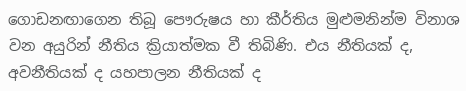ගොඩනඟාගෙන තිබූ පෞරුෂය හා කීර්තිය මුළුමනින්ම විනාශ වන අයුරින් නීතිය ක්‍රියාත්මක වී තිබිණි. එය නීතියක් ද, අවනීතියක් ද යහපාලන නීතියක් ද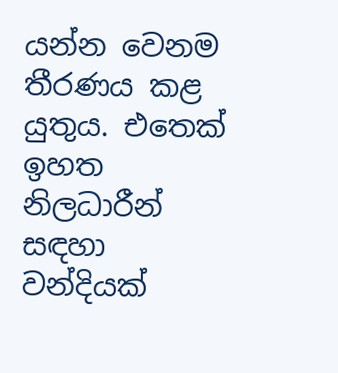යන්න වෙනම තීරණය කළ යුතුය. එතෙක් ඉහත නිලධාරීන් සඳහා වන්දියක්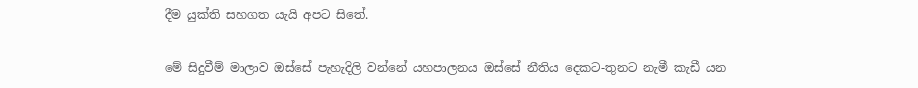දීම යුක්ති සහගත යැයි අපට සිතේ.

මේ සිදුවීම් මාලාව ඔස්සේ පැහැදිලි වන්නේ යහපාලනය ඔස්සේ නීතිය දෙකට-තුනට නැමී කැඩී යන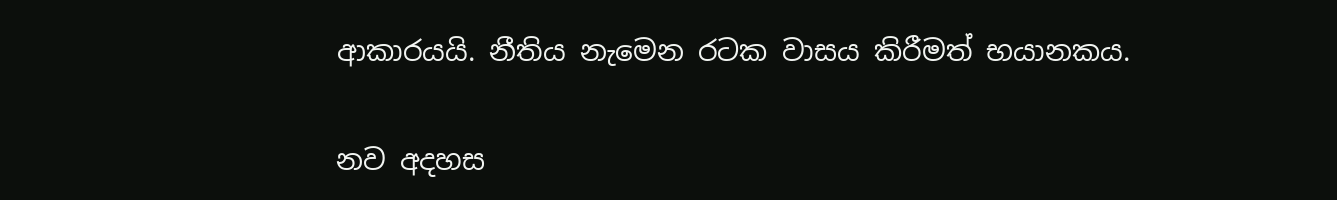ආකාරයයි. නීතිය නැමෙන රටක වාසය කිරීමත් භයානකය.

නව අදහස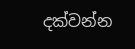දක්වන්න